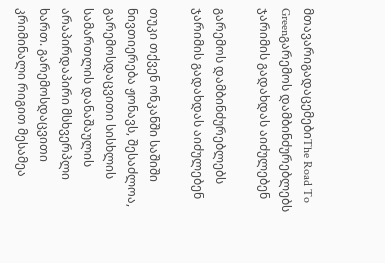მთავარიგადაცემებიThe Road To Greenგარემოს დამბინძურებლებს ჯარიმის გადახდას აიძულებენ

გარემოს დამბინძურებლებს ჯარიმის გადახდას აიძულებენ

თუკი თქვენ ონკანში საშიში ნივთიერება ჟონავს, შესაძლოა, გარემოსდაცვითი სისხლის სამართლის დანაშაულის არაპირდაპირი მსხვერპლი ხართ. გარემოსდაცვითი კრიმინალი რიგით მესამეა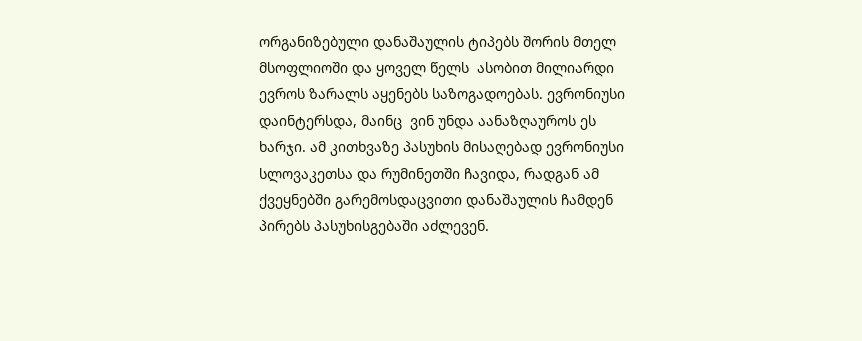ორგანიზებული დანაშაულის ტიპებს შორის მთელ მსოფლიოში და ყოველ წელს  ასობით მილიარდი ევროს ზარალს აყენებს საზოგადოებას. ევრონიუსი დაინტერსდა, მაინც  ვინ უნდა აანაზღაუროს ეს ხარჯი. ამ კითხვაზე პასუხის მისაღებად ევრონიუსი სლოვაკეთსა და რუმინეთში ჩავიდა, რადგან ამ ქვეყნებში გარემოსდაცვითი დანაშაულის ჩამდენ პირებს პასუხისგებაში აძლევენ.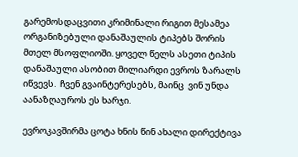გარემოსდაცვითი კრიმინალი რიგით მესამეა ორგანიზებული დანაშაულის ტიპებს შორის მთელ მსოფლიოში. ყოველ წელს ასეთი ტიპის დანაშაული ასობით მილიარდი ევროს ზარალს იწვევს.  ჩვენ გვაინტერესებს, მაინც  ვინ უნდა აანაზღაუროს ეს ხარჯი.

ევროკავშირმა ცოტა ხნის წინ ახალი დირექტივა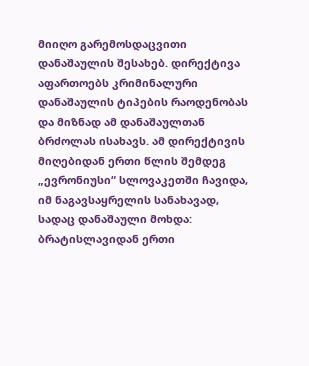მიიღო გარემოსდაცვითი დანაშაულის შესახებ. დირექტივა აფართოებს კრიმინალური დანაშაულის ტიპების რაოდენობას და მიზნად ამ დანაშაულთან ბრძოლას ისახავს. ამ დირექტივის მიღებიდან ერთი წლის შემდეგ „ევრონიუსი“ სლოვაკეთში ჩავიდა, იმ ნაგავსაყრელის სანახავად, სადაც დანაშაული მოხდა: ბრატისლავიდან ერთი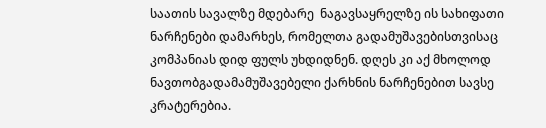საათის სავალზე მდებარე  ნაგავსაყრელზე ის სახიფათი ნარჩენები დამარხეს, რომელთა გადამუშავებისთვისაც კომპანიას დიდ ფულს უხდიდნენ. დღეს კი აქ მხოლოდ ნავთობგადამამუშავებელი ქარხნის ნარჩენებით სავსე კრატერებია.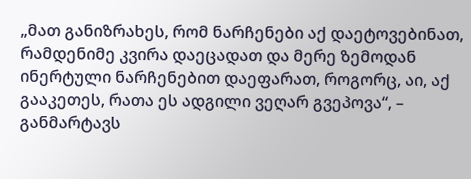„მათ განიზრახეს, რომ ნარჩენები აქ დაეტოვებინათ, რამდენიმე კვირა დაეცადათ და მერე ზემოდან ინერტული ნარჩენებით დაეფარათ, როგორც, აი, აქ გააკეთეს, რათა ეს ადგილი ვეღარ გვეპოვა“, – განმარტავს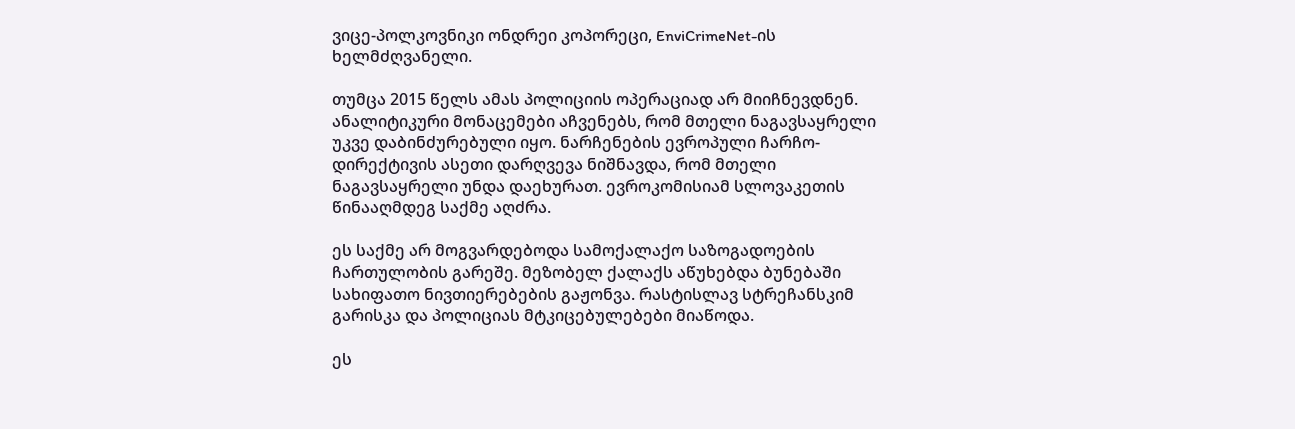ვიცე-პოლკოვნიკი ონდრეი კოპორეცი, EnviCrimeNet-ის ხელმძღვანელი.

თუმცა 2015 წელს ამას პოლიციის ოპერაციად არ მიიჩნევდნენ. ანალიტიკური მონაცემები აჩვენებს, რომ მთელი ნაგავსაყრელი უკვე დაბინძურებული იყო. ნარჩენების ევროპული ჩარჩო-დირექტივის ასეთი დარღვევა ნიშნავდა, რომ მთელი ნაგავსაყრელი უნდა დაეხურათ. ევროკომისიამ სლოვაკეთის წინააღმდეგ საქმე აღძრა.

ეს საქმე არ მოგვარდებოდა სამოქალაქო საზოგადოების ჩართულობის გარეშე. მეზობელ ქალაქს აწუხებდა ბუნებაში სახიფათო ნივთიერებების გაჟონვა. რასტისლავ სტრეჩანსკიმ  გარისკა და პოლიციას მტკიცებულებები მიაწოდა.

ეს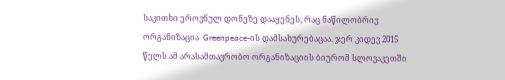საკითხი ეროვნულ დონეზე დააყენეს, რაც ნაწილობრივ ორგანიზაცია  Greenpeace-ის დამსახურებაცაა. ჯერ კიდევ 2015 წელს ამ არასამთავრობო ორგანიზაციის ბიურომ სლოვაკეთში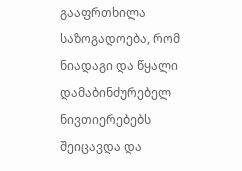გააფრთხილა საზოგადოება, რომ ნიადაგი და წყალი დამაბინძურებელ ნივთიერებებს შეიცავდა და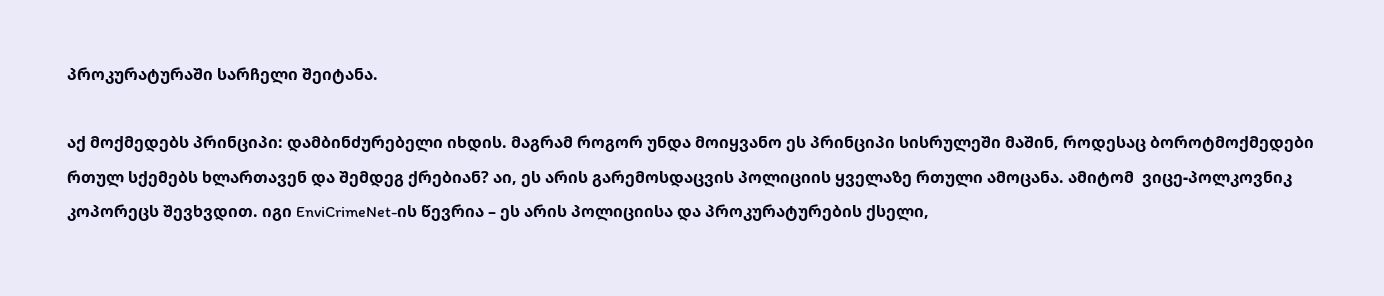პროკურატურაში სარჩელი შეიტანა.

აქ მოქმედებს პრინციპი: დამბინძურებელი იხდის. მაგრამ როგორ უნდა მოიყვანო ეს პრინციპი სისრულეში მაშინ, როდესაც ბოროტმოქმედები რთულ სქემებს ხლართავენ და შემდეგ ქრებიან? აი, ეს არის გარემოსდაცვის პოლიციის ყველაზე რთული ამოცანა. ამიტომ  ვიცე-პოლკოვნიკ კოპორეცს შევხვდით. იგი EnviCrimeNet-ის წევრია – ეს არის პოლიციისა და პროკურატურების ქსელი,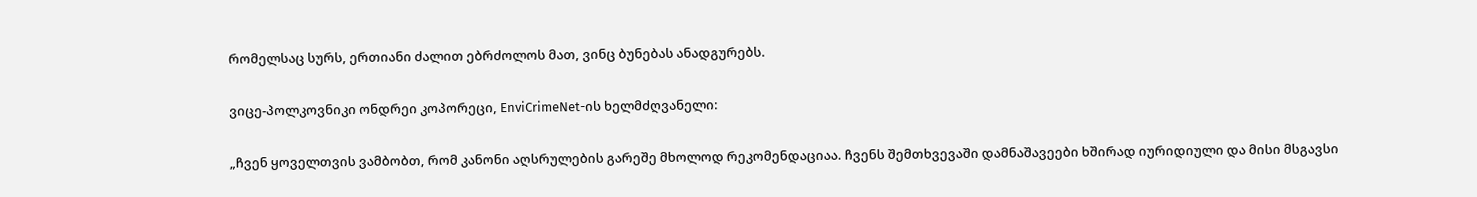რომელსაც სურს, ერთიანი ძალით ებრძოლოს მათ, ვინც ბუნებას ანადგურებს.

ვიცე-პოლკოვნიკი ონდრეი კოპორეცი, EnviCrimeNet-ის ხელმძღვანელი:

„ჩვენ ყოველთვის ვამბობთ, რომ კანონი აღსრულების გარეშე მხოლოდ რეკომენდაციაა. ჩვენს შემთხვევაში დამნაშავეები ხშირად იურიდიული და მისი მსგავსი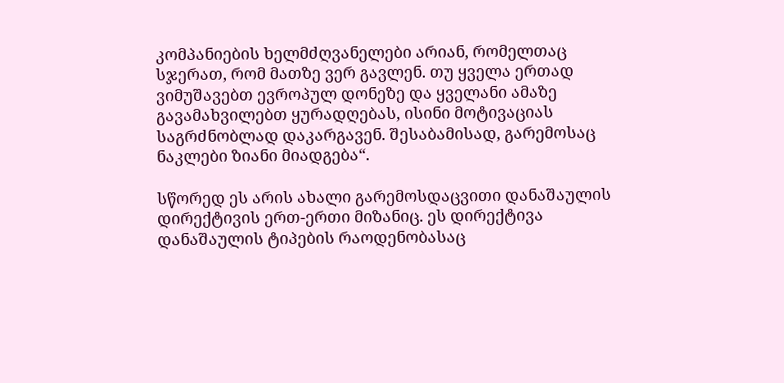კომპანიების ხელმძღვანელები არიან, რომელთაც სჯერათ, რომ მათზე ვერ გავლენ. თუ ყველა ერთად ვიმუშავებთ ევროპულ დონეზე და ყველანი ამაზე გავამახვილებთ ყურადღებას, ისინი მოტივაციას საგრძნობლად დაკარგავენ. შესაბამისად, გარემოსაც ნაკლები ზიანი მიადგება“.

სწორედ ეს არის ახალი გარემოსდაცვითი დანაშაულის დირექტივის ერთ-ერთი მიზანიც. ეს დირექტივა დანაშაულის ტიპების რაოდენობასაც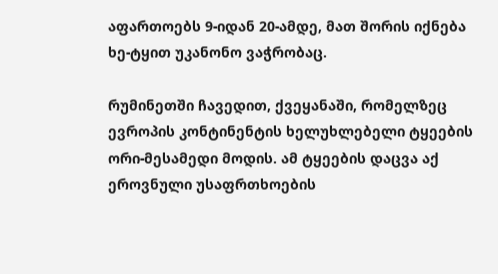აფართოებს 9-იდან 20-ამდე, მათ შორის იქნება ხე-ტყით უკანონო ვაჭრობაც.

რუმინეთში ჩავედით, ქვეყანაში, რომელზეც ევროპის კონტინენტის ხელუხლებელი ტყეების ორი-მესამედი მოდის. ამ ტყეების დაცვა აქ ეროვნული უსაფრთხოების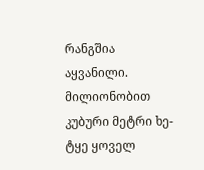რანგშია აყვანილი. მილიონობით კუბური მეტრი ხე-ტყე ყოველ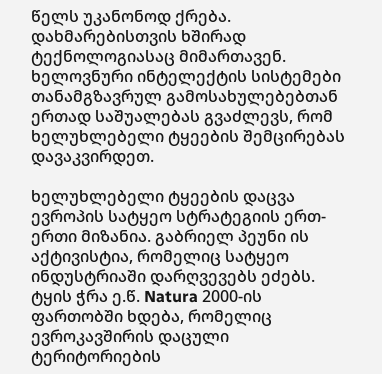წელს უკანონოდ ქრება. დახმარებისთვის ხშირად ტექნოლოგიასაც მიმართავენ. ხელოვნური ინტელექტის სისტემები თანამგზავრულ გამოსახულებებთან ერთად საშუალებას გვაძლევს, რომ ხელუხლებელი ტყეების შემცირებას დავაკვირდეთ.

ხელუხლებელი ტყეების დაცვა ევროპის სატყეო სტრატეგიის ერთ-ერთი მიზანია. გაბრიელ პეუნი ის აქტივისტია, რომელიც სატყეო ინდუსტრიაში დარღვევებს ეძებს. ტყის ჭრა ე.წ. Natura 2000-ის ფართობში ხდება, რომელიც ევროკავშირის დაცული ტერიტორიების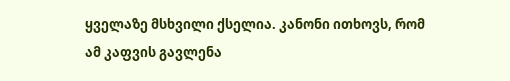ყველაზე მსხვილი ქსელია. კანონი ითხოვს, რომ ამ კაფვის გავლენა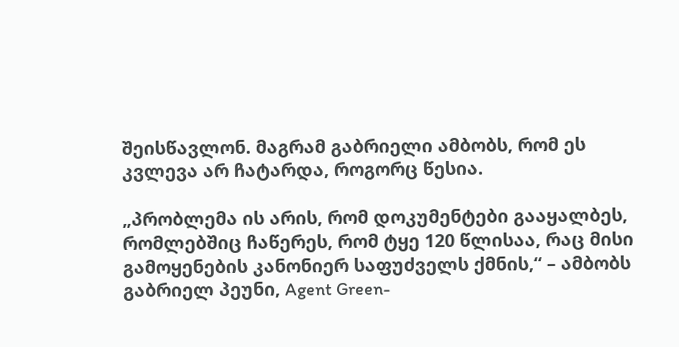შეისწავლონ. მაგრამ გაბრიელი ამბობს, რომ ეს კვლევა არ ჩატარდა, როგორც წესია.

„პრობლემა ის არის, რომ დოკუმენტები გააყალბეს, რომლებშიც ჩაწერეს, რომ ტყე 120 წლისაა, რაც მისი გამოყენების კანონიერ საფუძველს ქმნის,“ – ამბობს  გაბრიელ პეუნი, Agent Green-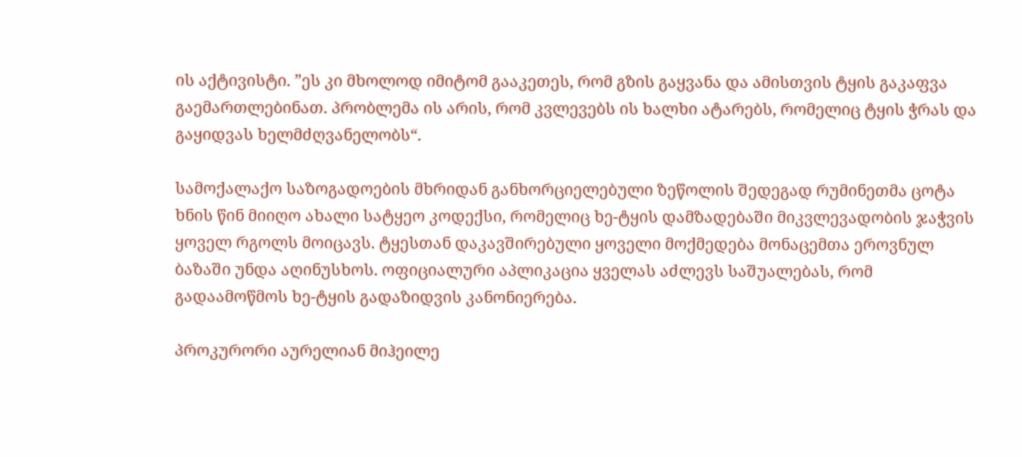ის აქტივისტი. ”ეს კი მხოლოდ იმიტომ გააკეთეს, რომ გზის გაყვანა და ამისთვის ტყის გაკაფვა გაემართლებინათ. პრობლემა ის არის, რომ კვლევებს ის ხალხი ატარებს, რომელიც ტყის ჭრას და გაყიდვას ხელმძღვანელობს“.

სამოქალაქო საზოგადოების მხრიდან განხორციელებული ზეწოლის შედეგად რუმინეთმა ცოტა ხნის წინ მიიღო ახალი სატყეო კოდექსი, რომელიც ხე-ტყის დამზადებაში მიკვლევადობის ჯაჭვის ყოველ რგოლს მოიცავს. ტყესთან დაკავშირებული ყოველი მოქმედება მონაცემთა ეროვნულ  ბაზაში უნდა აღინუსხოს. ოფიციალური აპლიკაცია ყველას აძლევს საშუალებას, რომ გადაამოწმოს ხე-ტყის გადაზიდვის კანონიერება.

პროკურორი აურელიან მიჰეილე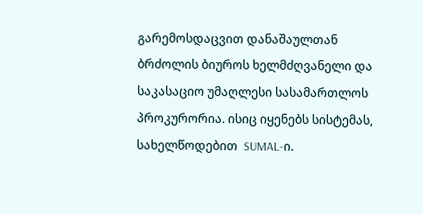გარემოსდაცვით დანაშაულთან ბრძოლის ბიუროს ხელმძღვანელი და საკასაციო უმაღლესი სასამართლოს პროკურორია. ისიც იყენებს სისტემას, სახელწოდებით  SUMAL-ი.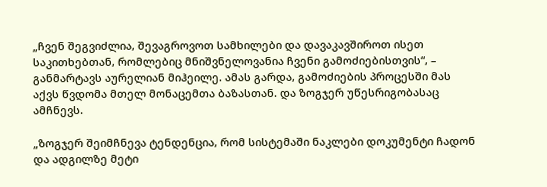„ჩვენ შეგვიძლია, შევაგროვოთ სამხილები და დავაკავშიროთ ისეთ საკითხებთან, რომლებიც მნიშვნელოვანია ჩვენი გამოძიებისთვის“, – განმარტავს აურელიან მიჰეილე. ამას გარდა, გამოძიების პროცესში მას აქვს წვდომა მთელ მონაცემთა ბაზასთან. და ზოგჯერ უწესრიგობასაც ამჩნევს.

„ზოგჯერ შეიმჩნევა ტენდენცია, რომ სისტემაში ნაკლები დოკუმენტი ჩადონ და ადგილზე მეტი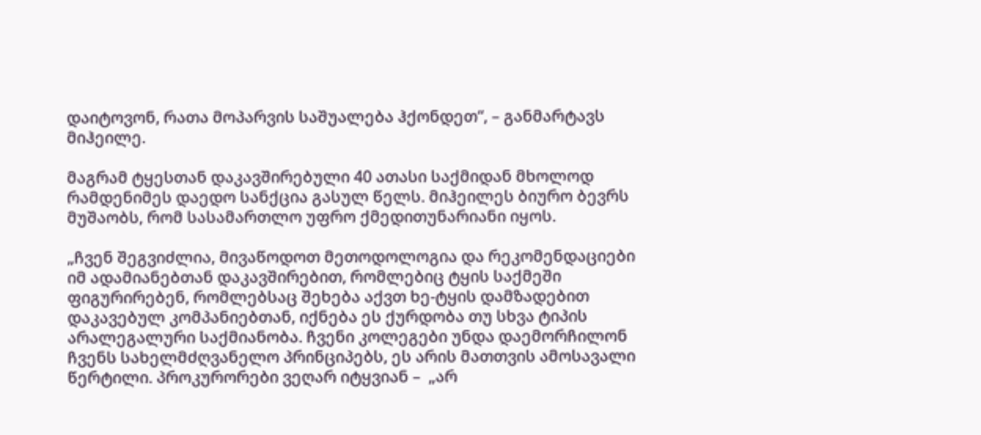დაიტოვონ, რათა მოპარვის საშუალება ჰქონდეთ“, – განმარტავს მიჰეილე.

მაგრამ ტყესთან დაკავშირებული 40 ათასი საქმიდან მხოლოდ რამდენიმეს დაედო სანქცია გასულ წელს. მიჰეილეს ბიურო ბევრს მუშაობს, რომ სასამართლო უფრო ქმედითუნარიანი იყოს.

„ჩვენ შეგვიძლია, მივაწოდოთ მეთოდოლოგია და რეკომენდაციები იმ ადამიანებთან დაკავშირებით, რომლებიც ტყის საქმეში ფიგურირებენ, რომლებსაც შეხება აქვთ ხე-ტყის დამზადებით დაკავებულ კომპანიებთან, იქნება ეს ქურდობა თუ სხვა ტიპის არალეგალური საქმიანობა. ჩვენი კოლეგები უნდა დაემორჩილონ ჩვენს სახელმძღვანელო პრინციპებს, ეს არის მათთვის ამოსავალი წერტილი. პროკურორები ვეღარ იტყვიან –  „არ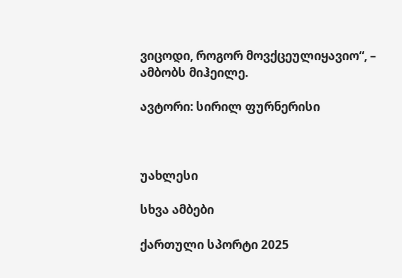ვიცოდი, როგორ მოვქცეულიყავიო“, – ამბობს მიჰეილე.

ავტორი: სირილ ფურნერისი



უახლესი

სხვა ამბები

ქართული სპორტი 2025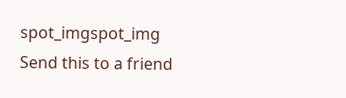spot_imgspot_img
Send this to a friend